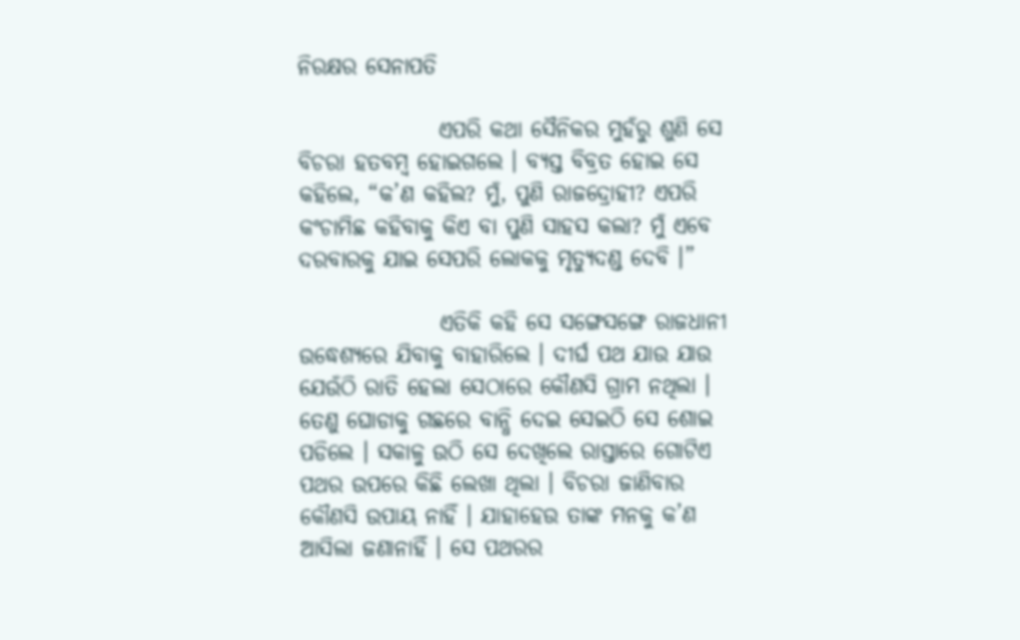ନିରକ୍ଷର ସେନାପତି

                ଏପରି କଥା ସୈନିକର ମୁହଁରୁ ଶୁଣି ସେ ବିଚରା ହତବମ୍ବ ହୋଇଗଲେ । ବ୍ୟସ୍ତ ବିବ୍ରତ ହୋଇ ସେ କହିଲେ, “କ’ଣ କହିଲ? ମୁଁ, ପୁଣି ରାଜଦ୍ରୋହୀ? ଏପରି କଂଚାମିଛ କହିବାକୁ କିଏ ବା ପୁଣି ସାହସ କଲା? ମୁଁ ଏବେ ଦରବାରକୁ ଯାଇ ସେପରି ଲୋକକୁ ମୃତ୍ୟୁଦଣ୍ଡ ଦେବି ।”

                ଏତିକି କହି ସେ ସଙ୍ଗେସଙ୍ଗେ ରାଜଧାନୀ ଉଦ୍ଧେଶ୍ୟରେ ଯିବାକୁ ବାହାରିଲେ । ଦୀର୍ଘ ପଥ ଯାଉ ଯାଉ ଯେଉଁଠି ରାତି ହେଲା ସେଠାରେ କୌଣସି ଗ୍ରାମ ନଥିଲା । ତେଣୁ ଘୋଡାକୁ ଗଛରେ ବାନ୍ଧି ଦେଇ ସେଇଠି ସେ ଶୋଇ ପଡିଲେ । ସକାଳୁ ଉଠି ସେ ଦେଖିଲେ ରାସ୍ତାରେ ଗୋଟିଏ ପଥର ଉପରେ କିଛି ଲେଖା ଥିଲା । ବିଚରା ଜାଣିବାର କୌଣସି ଉପାୟ ନାହିଁ । ଯାହାହେଉ ତାଙ୍କ ମନକୁ କ’ଣ ଆସିଲା ଜଣାନାହିଁ । ସେ ପଥରର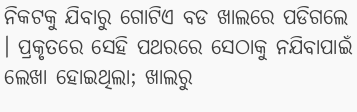ନିକଟକୁ ଯିବାରୁ ଗୋଟିଏ ବଡ ଖାଲରେ ପଡିଗଲେ । ପ୍ରକୃତରେ ସେହି ପଥରରେ ସେଠାକୁ ନଯିବାପାଇଁ ଲେଖା ହୋଇଥିଲା; ଖାଲରୁ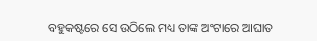ବହୁକଷ୍ଟରେ ସେ ଉଠିଲେ ମଧ୍ୟ ତାଙ୍କ ଅଂଟାରେ ଆଘାତ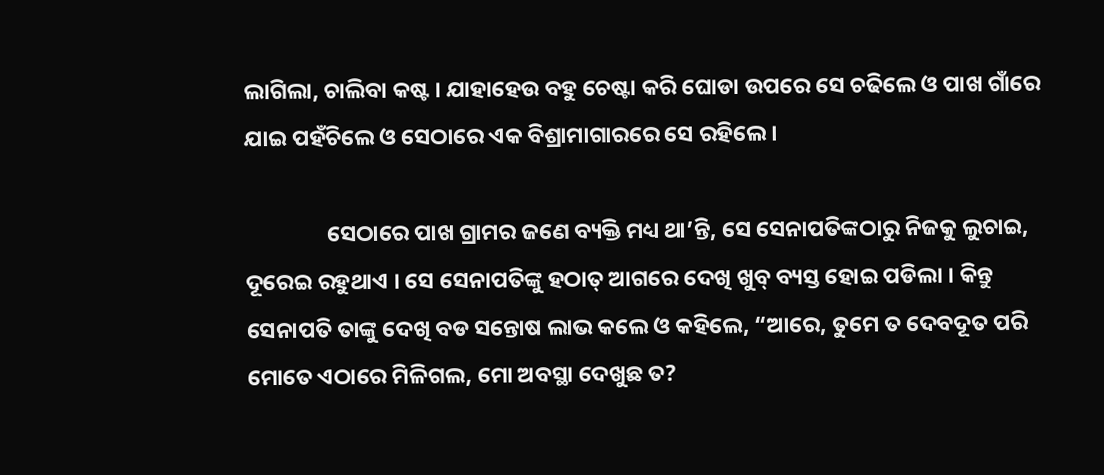ଲାଗିଲା, ଚାଲିବା କଷ୍ଟ । ଯାହାହେଉ ବହୁ ଚେଷ୍ଟା କରି ଘୋଡା ଉପରେ ସେ ଚଢିଲେ ଓ ପାଖ ଗାଁରେ ଯାଇ ପହଁଚିଲେ ଓ ସେଠାରେ ଏକ ବିଶ୍ରାମାଗାରରେ ସେ ରହିଲେ ।

                ସେଠାରେ ପାଖ ଗ୍ରାମର ଜଣେ ବ୍ୟକ୍ତି ମଧ୍ୟ ଥା’ନ୍ତି, ସେ ସେନାପତିଙ୍କଠାରୁ ନିଜକୁ ଲୁଚାଇ, ଦୂରେଇ ରହୁଥାଏ । ସେ ସେନାପତିଙ୍କୁ ହଠାତ୍ ଆଗରେ ଦେଖି ଖୁବ୍ ବ୍ୟସ୍ତ ହୋଇ ପଡିଲା । କିନ୍ତୁ ସେନାପତି ତାଙ୍କୁ ଦେଖି ବଡ ସନ୍ତୋଷ ଲାଭ କଲେ ଓ କହିଲେ, “ଆରେ, ତୁମେ ତ ଦେବଦୂତ ପରି ମୋତେ ଏଠାରେ ମିଳିଗଲ, ମୋ ଅବସ୍ଥା ଦେଖୁଛ ତ?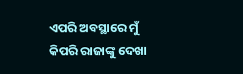ଏପରି ଅବସ୍ଥାରେ ମୁଁ କିପରି ରାଜାଙ୍କୁ ଦେଖା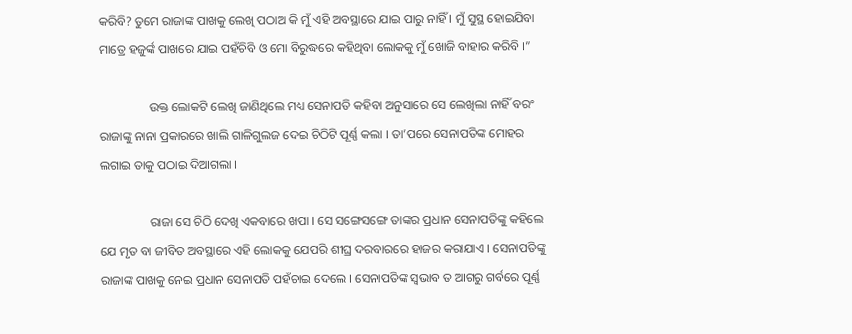କରିବି? ତୁମେ ରାଜାଙ୍କ ପାଖକୁ ଲେଖି ପଠାଅ କି ମୁଁ ଏହି ଅବସ୍ଥାରେ ଯାଇ ପାରୁ ନାହିଁ । ମୁଁ ସୁସ୍ଥ ହୋଇଯିବା ମାତ୍ରେ ହଜୁର୍ଙ୍କ ପାଖରେ ଯାଇ ପହଁଚିବି ଓ ମୋ ବିରୁଦ୍ଧରେ କହିଥିବା ଲୋକକୁ ମୁଁ ଖୋଜି ବାହାର କରିବି ।”

                ଉକ୍ତ ଲୋକଟି ଲେଖି ଜାଣିଥିଲେ ମଧ୍ୟ ସେନାପତି କହିବା ଅନୁସାରେ ସେ ଲେଖିଲା ନାହିଁ ବରଂ ରାଜାଙ୍କୁ ନାନା ପ୍ରକାରରେ ଖାଲି ଗାଳିଗୁଲଜ ଦେଇ ଚିଠିଟି ପୂର୍ଣ୍ଣ କଲା । ତା’ପରେ ସେନାପତିଙ୍କ ମୋହର ଲଗାଇ ତାକୁ ପଠାଇ ଦିଆଗଲା ।

                ରାଜା ସେ ଚିଠି ଦେଖି ଏକବାରେ ଖପା । ସେ ସଙ୍ଗେସଙ୍ଗେ ତାଙ୍କର ପ୍ରଧାନ ସେନାପତିଙ୍କୁ କହିଲେ ଯେ ମୃତ ବା ଜୀବିତ ଅବସ୍ଥାରେ ଏହି ଲୋକକୁ ଯେପରି ଶୀଘ୍ର ଦରବାରରେ ହାଜର କରାଯାଏ । ସେନାପତିଙ୍କୁ ରାଜାଙ୍କ ପାଖକୁ ନେଇ ପ୍ରଧାନ ସେନାପତି ପହଁଚାଇ ଦେଲେ । ସେନାପତିଙ୍କ ସ୍ୱଭାବ ତ ଆଗରୁ ଗର୍ବରେ ପୂର୍ଣ୍ଣ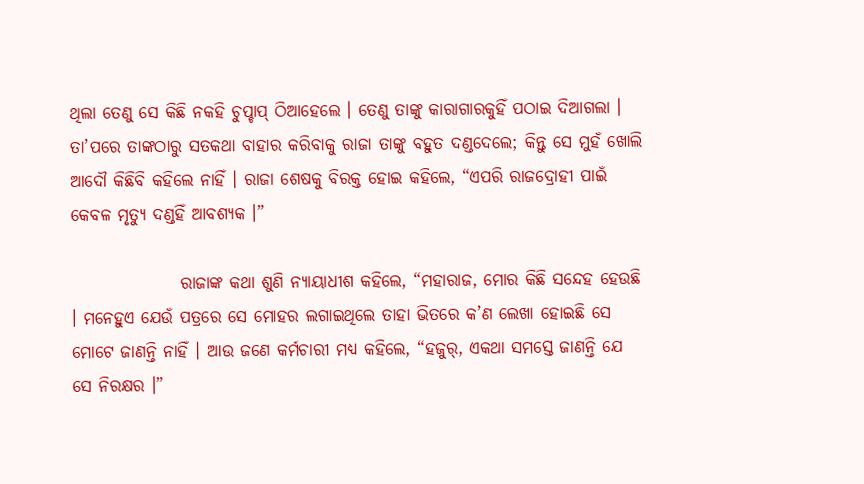ଥିଲା ତେଣୁ ସେ କିଛି ନକହି ଚୁପ୍ଚାପ୍ ଠିଆହେଲେ । ତେଣୁ ତାଙ୍କୁ କାରାଗାରକୁହିଁ ପଠାଇ ଦିଆଗଲା । ତା’ପରେ ତାଙ୍କଠାରୁ ସତକଥା ବାହାର କରିବାକୁ ରାଜା ତାଙ୍କୁ ବହୁତ ଦଣ୍ଡଦେଲେ; କିନ୍ତୁ ସେ ମୁହଁ ଖୋଲି ଆଦୌ କିଛିବି କହିଲେ ନାହିଁ । ରାଜା ଶେଷକୁ ବିରକ୍ତ ହୋଇ କହିଲେ, “ଏପରି ରାଜଦ୍ରୋହୀ ପାଇଁ କେବଳ ମୃତ୍ୟୁ ଦଣ୍ଡହିଁ ଆବଶ୍ୟକ ।”

                ରାଜାଙ୍କ କଥା ଶୁଣି ନ୍ୟାୟାଧୀଶ କହିଲେ, “ମହାରାଜ, ମୋର କିଛି ସନ୍ଦେହ ହେଉଛି । ମନେହୁଏ ଯେଉଁ ପତ୍ରରେ ସେ ମୋହର ଲଗାଇଥିଲେ ତାହା ଭିତରେ କ’ଣ ଲେଖା ହୋଇଛି ସେ ମୋଟେ ଜାଣନ୍ତି ନାହିଁ । ଆଉ ଜଣେ କର୍ମଚାରୀ ମଧ୍ୟ କହିଲେ, “ହଜୁର୍, ଏକଥା ସମସ୍ତେ ଜାଣନ୍ତି ଯେ ସେ ନିରକ୍ଷର ।”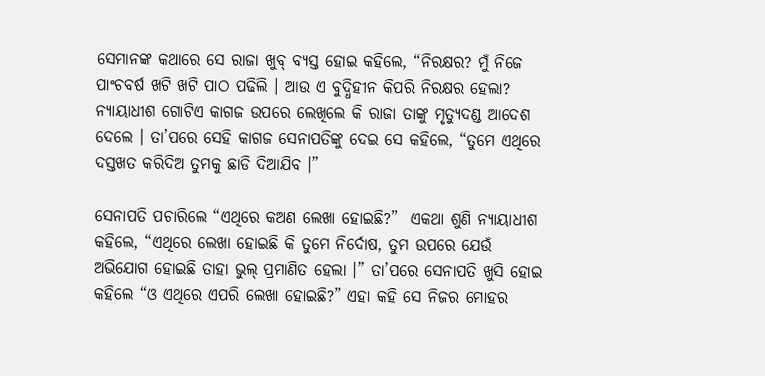ସେମାନଙ୍କ କଥାରେ ସେ ରାଜା ଖୁବ୍ ବ୍ୟସ୍ତ ହୋଇ କହିଲେ, “ନିରକ୍ଷର? ମୁଁ ନିଜେ ପାଂଚବର୍ଷ ଖଟି ଖଟି ପାଠ ପଢିଲି । ଆଉ ଏ ବୁଦ୍ଧିହୀନ କିପରି ନିରକ୍ଷର ହେଲା? ନ୍ୟାୟାଧୀଶ ଗୋଟିଏ କାଗଜ ଉପରେ ଲେଖିଲେ କି ରାଜା ତାଙ୍କୁ ମୃତ୍ୟୁଦଣ୍ଡ ଆଦେଶ ଦେଲେ । ତା’ପରେ ସେହି କାଗଜ ସେନାପତିଙ୍କୁ ଦେଇ ସେ କହିଲେ, “ତୁମେ ଏଥିରେ ଦସ୍ତଖତ କରିଦିଅ ତୁମକୁ ଛାଡି ଦିଆଯିବ ।”

ସେନାପତି ପଚାରିଲେ “ଏଥିରେ କଅଣ ଲେଖା ହୋଇଛି?”  ଏକଥା ଶୁଣି ନ୍ୟାୟାଧୀଶ କହିଲେ, “ଏଥିରେ ଲେଖା ହୋଇଛି କି ତୁମେ ନିର୍ଦୋଷ, ତୁମ ଉପରେ ଯେଉଁ ଅଭିଯୋଗ ହୋଇଛି ତାହା ଭୁଲ୍ ପ୍ରମାଣିତ ହେଲା ।” ତା’ପରେ ସେନାପତି ଖୁସି ହୋଇ କହିଲେ “ଓ ଏଥିରେ ଏପରି ଲେଖା ହୋଇଛି?” ଏହା କହି ସେ ନିଜର ମୋହର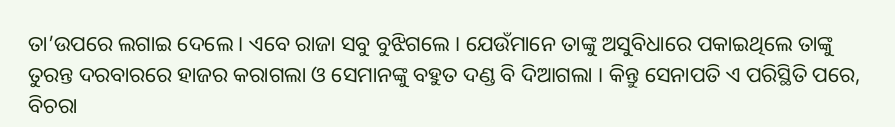ତା’ଉପରେ ଲଗାଇ ଦେଲେ । ଏବେ ରାଜା ସବୁ ବୁଝିଗଲେ । ଯେଉଁମାନେ ତାଙ୍କୁ ଅସୁବିଧାରେ ପକାଇଥିଲେ ତାଙ୍କୁ ତୁରନ୍ତ ଦରବାରରେ ହାଜର କରାଗଲା ଓ ସେମାନଙ୍କୁ ବହୁତ ଦଣ୍ଡ ବି ଦିଆଗଲା । କିନ୍ତୁ ସେନାପତି ଏ ପରିସ୍ଥିତି ପରେ, ବିଚରା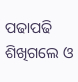ପଢାପଢି ଶିଖିଗଲେ ଓ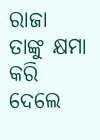ରାଜା ତାଙ୍କୁ କ୍ଷମା କରି ଦେଲେ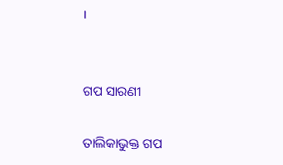।


ଗପ ସାରଣୀ

ତାଲିକାଭୁକ୍ତ ଗପ